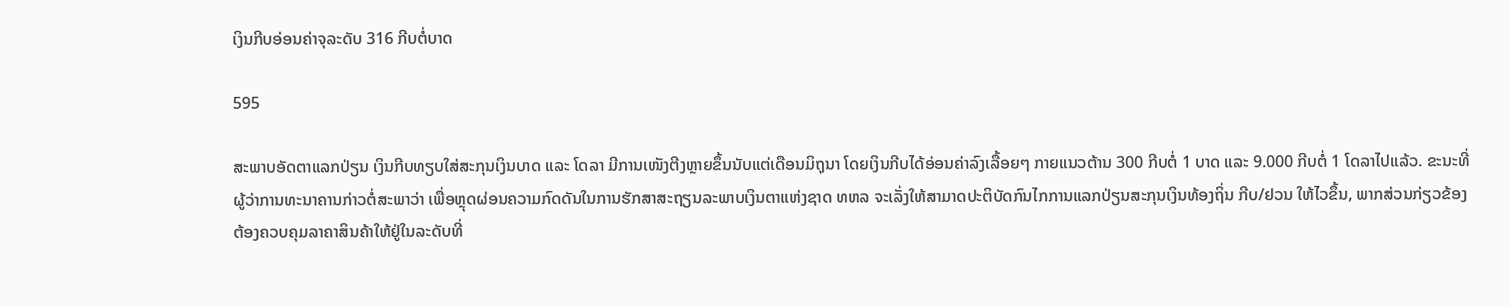ເງິນກີບອ່ອນຄ່າຈຸລະດັບ 316 ກີບຕໍ່ບາດ

595

ສະພາບອັດຕາແລກປ່ຽນ ເງິນກີບທຽບໃສ່ສະກຸນເງິນບາດ ແລະ ໂດລາ ມີການເໜັງຕີງຫຼາຍຂຶ້ນນັບແຕ່ເດືອນມິຖຸນາ ໂດຍເງິນກີບໄດ້ອ່ອນຄ່າລົງເລື້ອຍໆ ກາຍແນວຕ້ານ 300 ກີບຕໍ່ 1 ບາດ ແລະ 9.000 ກີບຕໍ່ 1 ໂດລາໄປແລ້ວ. ຂະນະທີ່ຜູ້ວ່າການທະນາຄານກ່າວຕໍ່ສະພາວ່າ ເພື່ອຫຼຸດຜ່ອນຄວາມກົດດັນໃນການຮັກສາສະຖຽນລະພາບເງິນຕາແຫ່ງຊາດ ທຫລ ຈະເລັ່ງໃຫ້ສາມາດປະຕິບັດກົນໄກການແລກປ່ຽນສະກຸນເງິນທ້ອງຖິ່ນ ກີບ/ຢວນ ໃຫ້ໄວຂຶ້ນ, ພາກສ່ວນກ່ຽວຂ້ອງຕ້ອງຄວບຄຸມລາຄາສິນຄ້າໃຫ້ຢູ່ໃນລະດັບທີ່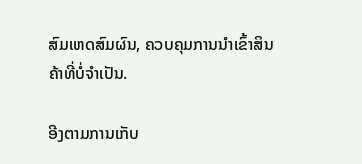ສົມເຫດສົມຜົນ, ຄວບຄຸມການນໍາເຂົ້າສິນຄ້າທີ່ບໍ່ຈໍາເປັນ.

ອີງຕາມການເກັບ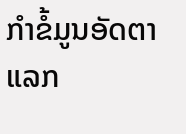ກຳຂໍ້ມູນອັດຕາແລກ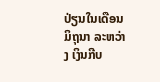ປ່ຽນໃນເດືອນມິຖຸນາ ລະຫວ່າງ ເງິນກີບ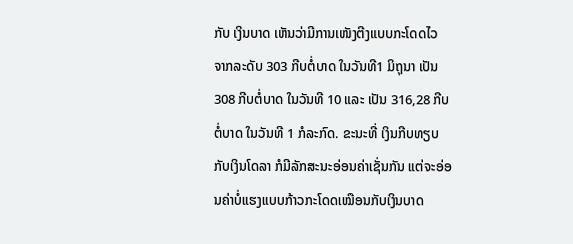ກັບ ເງິນບາດ ເຫັນວ່າມີການເໜັງຕີງແບບກະໂດດໄວ ຈາກລະດັບ 303 ກີບຕໍ່ບາດ ໃນວັນທີ1 ມິຖຸນາ ເປັນ 308 ກີບຕໍ່ບາດ ໃນວັນທີ 10 ແລະ ເປັນ 316,28 ກີບຕໍ່ບາດ ໃນວັນທີ 1 ກໍລະກົດ. ຂະນະທີ່ ເງິນກີບທຽບກັບເງິນໂດລາ ກໍມີລັກສະນະອ່ອນຄ່າເຊັ່ນກັນ ແຕ່ຈະອ່ອນຄ່າບໍ່ແຮງແບບກ້າວກະໂດດເໝືອນກັບເງິນບາດ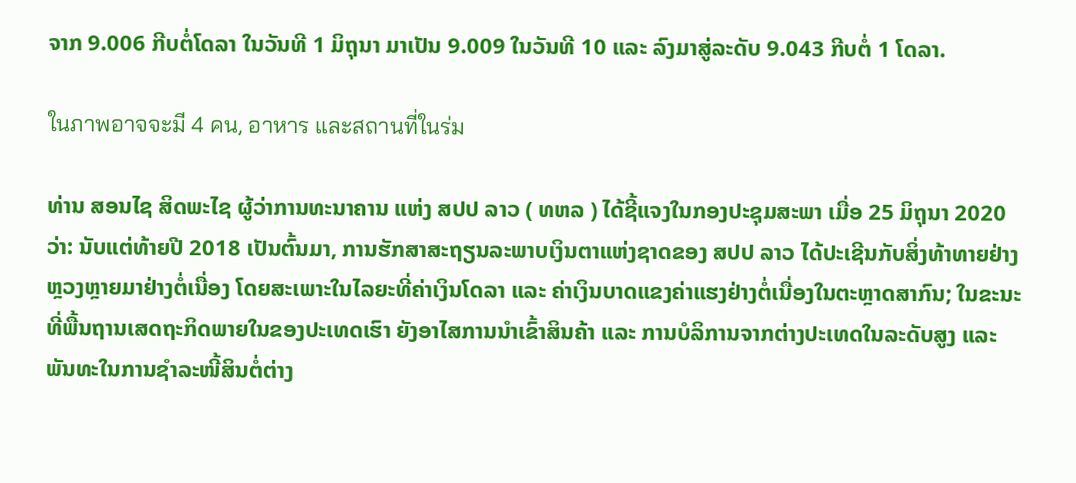ຈາກ 9.006 ກີບຕໍ່ໂດລາ ໃນວັນທີ 1 ມິຖຸນາ ມາເປັນ 9.009 ໃນວັນທີ 10 ແລະ ລົງມາສູ່ລະດັບ 9.043 ກີບຕໍ່ 1 ໂດລາ.

ในภาพอาจจะมี 4 คน, อาหาร และสถานที่ในร่ม

ທ່ານ ສອນໄຊ ສິດພະໄຊ ຜູ້ວ່າການທະນາຄານ ແຫ່ງ ສປປ ລາວ ( ທຫລ ) ໄດ້ຊີ້ແຈງໃນກອງປະຊຸມສະພາ ເມື່ອ 25 ມິຖຸນາ 2020 ວ່າ: ນັບແຕ່ທ້າຍປີ 2018 ເປັນຕົ້ນມາ, ການຮັກສາສະຖຽນລະພາບເງິນຕາແຫ່ງຊາດຂອງ ສປປ ລາວ ໄດ້ປະເຊີນກັບສິ່ງທ້າທາຍຢ່າງຫຼວງຫຼາຍມາຢ່າງຕໍ່ເນື່ອງ ໂດຍສະເພາະໃນໄລຍະທີ່ຄ່າເງິນໂດລາ ແລະ ຄ່າເງິນບາດແຂງຄ່າແຮງຢ່າງຕໍ່ເນື່ອງໃນຕະຫຼາດສາກົນ; ໃນຂະນະທີ່ພື້ນຖານເສດຖະກິດພາຍໃນຂອງປະເທດເຮົາ ຍັງອາໄສການນໍາເຂົ້າສິນຄ້າ ແລະ ການບໍລິການຈາກຕ່າງປະເທດໃນລະດັບສູງ ແລະ ພັນທະໃນການຊໍາລະໜີ້ສິນຕໍ່ຕ່າງ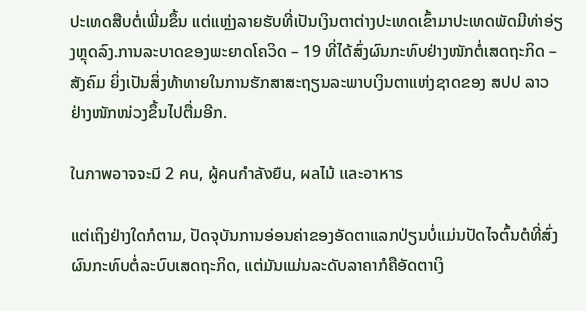ປະເທດສືບຕໍ່ເພີ່ມຂຶ້ນ ແຕ່ແຫຼ່ງລາຍຮັບທີ່ເປັນເງິນຕາຕ່າງປະເທດເຂົ້າມາປະເທດພັດມີທ່າອ່ຽງຫຼຸດລົງ.ການລະບາດຂອງພະຍາດໂຄວິດ – 19 ທີ່ໄດ້ສົ່ງຜົນກະທົບຢ່າງໜັກຕໍ່ເສດຖະກິດ – ສັງຄົມ ຍິ່ງເປັນສິ່ງທ້າທາຍໃນການຮັກສາສະຖຽນລະພາບເງິນຕາແຫ່ງຊາດຂອງ ສປປ ລາວ ຢ່າງໜັກໜ່ວງຂຶ້ນໄປຕື່ມອີກ.

ในภาพอาจจะมี 2 คน, ผู้คนกำลังยืน, ผลไม้ และอาหาร

ແຕ່ເຖິງຢ່າງໃດກໍຕາມ, ປັດຈຸບັນການອ່ອນຄ່າຂອງອັດຕາແລກປ່ຽນບໍ່ແມ່ນປັດໄຈຕົ້ນຕໍທີ່ສົ່ງຜົນກະທົບຕໍ່ລະບົບເສດຖະກິດ, ແຕ່ມັນແມ່ນລະດັບລາຄາກໍຄືອັດຕາເງິ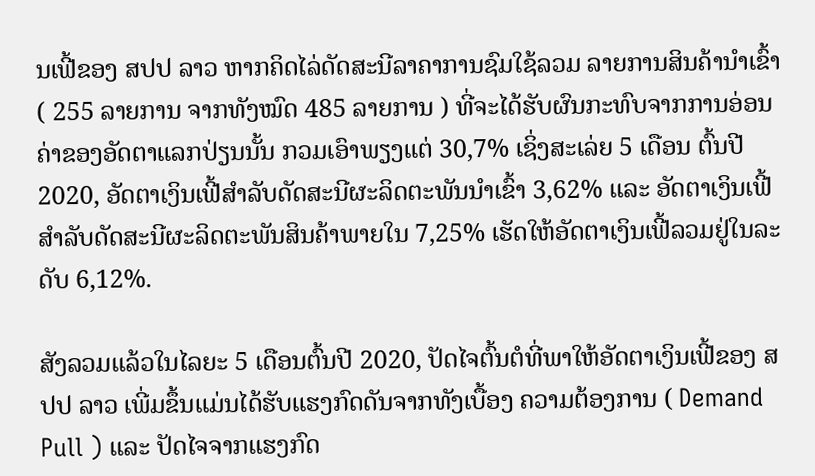ນເຟີ້ຂອງ ສປປ ລາວ ຫາກຄິດໄລ່ດັດສະນີລາຄາການຊົມໃຊ້ລວມ ລາຍການສິນຄ້ານໍາເຂົ້າ ( 255 ລາຍການ ຈາກທັງໝົດ 485 ລາຍການ ) ທີ່ຈະໄດ້ຮັບຜົນກະທົບຈາກການອ່ອນຄ່າຂອງອັດຕາແລກປ່ຽນນັ້ນ ກວມເອົາພຽງແຕ່ 30,7% ເຊິ່ງສະເລ່ຍ 5 ເດືອນ ຕົ້ນປີ 2020, ອັດຕາເງິນເຟີ້ສໍາລັບດັດສະນີຜະລິດຕະພັນນໍາເຂົ້າ 3,62% ແລະ ອັດຕາເງິນເຟີ້ ສໍາລັບດັດສະນີຜະລິດຕະພັນສິນຄ້າພາຍໃນ 7,25% ເຮັດໃຫ້ອັດຕາເງິນເຟີ້ລວມຢູ່ໃນລະດັບ 6,12%.

ສັງລວມແລ້ວໃນໄລຍະ 5 ເດືອນຕົ້ນປີ 2020, ປັດໄຈຕົ້ນຕໍທີ່ພາໃຫ້ອັດຕາເງິນເຟີ້ຂອງ ສປປ ລາວ ເພີ່ມຂຶ້ນແມ່ນໄດ້ຮັບແຮງກົດດັນຈາກທັງເບື້ອງ ຄວາມຕ້ອງການ ( Demand Pull ) ແລະ ປັດໄຈຈາກແຮງກົດ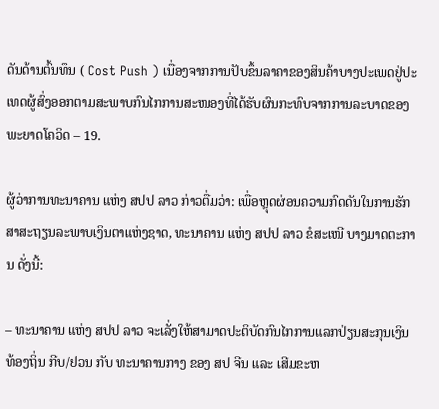ດັນດ້ານຕົ້ນທຶນ ( Cost Push ) ເນື່ອງຈາກການປັບຂຶ້ນລາຄາຂອງສິນຄ້າບາງປະເພດຢູ່ປະເທດຜູ້ສົ່ງອອກຕາມສະພາບກົນໄກການສະໜອງທີ່ໄດ້ຮັບຜົນກະທົບຈາກການລະບາດຂອງພະຍາດໂຄວິດ – 19.

ຜູ້ວ່າການທະນາຄານ ແຫ່ງ ສປປ ລາວ ກ່າວຕື່ມວ່າ: ເພື່ອຫຼຸດຜ່ອນຄວາມກົດດັນໃນການຮັກສາສະຖຽນລະພາບເງິນຕາແຫ່ງຊາດ, ທະນາຄານ ແຫ່ງ ສປປ ລາວ ຂໍສະເໜີ ບາງມາດຕະການ ດັ່ງນີ້:

– ທະນາຄານ ແຫ່ງ ສປປ ລາວ ຈະເລັ່ງໃຫ້ສາມາດປະຕິບັດກົນໄກການແລກປ່ຽນສະກຸນເງິນທ້ອງຖິ່ນ ກີບ/ຢວນ ກັບ ທະນາຄານກາງ ຂອງ ສປ ຈີນ ແລະ ເສີມຂະຫ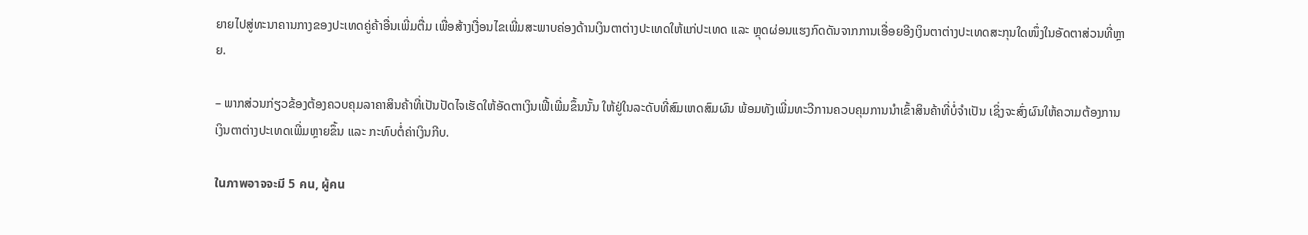ຍາຍໄປສູ່ທະນາຄານກາງຂອງປະເທດຄູ່ຄ້າອື່ນເພີ່ມຕື່ມ ເພື່ອສ້າງເງື່ອນໄຂເພີ່ມສະພາບຄ່ອງດ້ານເງິນຕາຕ່າງປະເທດໃຫ້ແກ່ປະເທດ ແລະ ຫຼຸດຜ່ອນແຮງກົດດັນຈາກການເອື່ອຍອີງເງິນຕາຕ່າງປະເທດສະກຸນໃດໜຶ່ງໃນອັດຕາສ່ວນທີ່ຫຼາຍ.

– ພາກສ່ວນກ່ຽວຂ້ອງຕ້ອງຄວບຄຸມລາຄາສິນຄ້າທີ່ເປັນປັດໄຈເຮັດໃຫ້ອັດຕາເງິນເຟີ້ເພີ່ມຂຶ້ນນັ້ນ ໃຫ້ຢູ່ໃນລະດັບທີ່ສົມເຫດສົມຜົນ ພ້ອມທັງເພີ່ມທະວີການຄວບຄຸມການນໍາເຂົ້າສິນຄ້າທີ່ບໍ່ຈໍາເປັນ ເຊິ່ງຈະສົ່ງຜົນໃຫ້ຄວາມຕ້ອງການເງິນຕາຕ່າງປະເທດເພີ່ມຫຼາຍຂຶ້ນ ແລະ ກະທົບຕໍ່ຄ່າເງິນກີບ.

ในภาพอาจจะมี 5 คน, ผู้คน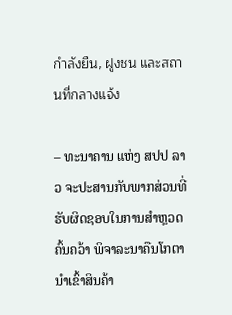กำลังยืน, ฝูงชน และสถานที่กลางแจ้ง

– ທະນາຄານ ແຫ່ງ ສປປ ລາວ ຈະປະສານກັບພາກສ່ວນທີ່ຮັບຜິດຊອບໃນການສໍາຫຼວດ ຄົ້ນຄວ້າ ພິຈາລະນາຄືນໂກຕານໍາເຂົ້າສິນຄ້າ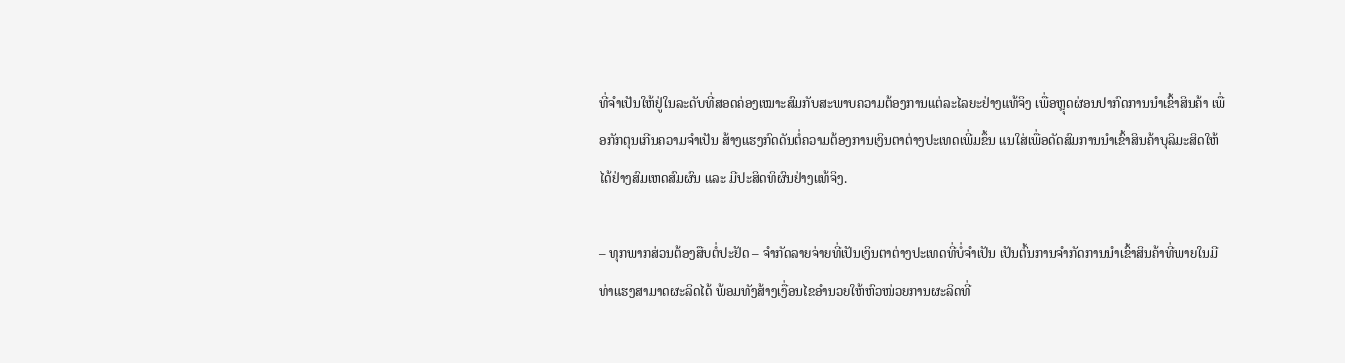ທີ່ຈໍາເປັນໃຫ້ຢູ່ໃນລະດັບທີ່ສອດຄ່ອງເໝາະສົມກັບສະພາບຄວາມຕ້ອງການແຕ່ລະໄລຍະຢ່າງແທ້ຈິງ ເພື່ອຫຼຸດຜ່ອນປາກົດການນໍາເຂົ້າສິນຄ້າ ເພື່ອກັກຕຸນເກີນຄວາມຈໍາເປັນ ສ້າງແຮງກົດດັນຕໍ່ຄວາມຕ້ອງການເງິນຕາຕ່າງປະເທດເພີ່ມຂຶ້ນ ແນໃສ່ເພື່ອດັດສົມການນໍາເຂົ້າສິນຄ້າບຸລິມະສິດໃຫ້ໄດ້ຢ່າງສົມເຫດສົມຜົນ ແລະ ມີປະສິດທິຜົນຢ່າງແທ້ຈິງ.

– ທຸກພາກສ່ວນຕ້ອງສືບຕໍ່ປະຢັດ – ຈໍາກັດລາຍຈ່າຍທີ່ເປັນເງິນຕາຕ່າງປະເທດທີ່ບໍ່ຈໍາເປັນ ເປັນຕົ້ນການຈໍາກັດການນໍາເຂົ້າສິນຄ້າທີ່ພາຍໃນມີທ່າແຮງສາມາດຜະລິດໄດ້ ພ້ອມທັງສ້າງເງື່ອນໄຂອໍານວຍໃຫ້ຫົວໜ່ວຍການຜະລິດທີ່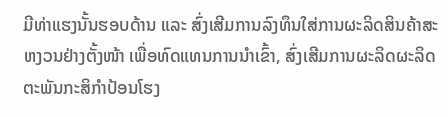ມີທ່າແຮງນັ້ນຮອບດ້ານ ແລະ ສົ່ງເສີມການລົງທຶນໃສ່ການຜະລິດສິນຄ້າສະຫງວນຢ່າງຕັ້ງໜ້າ ເພື່ອທົດແທນການນໍາເຂົ້າ, ສົ່ງເສີມການຜະລິດຜະລິດຕະພັນກະສິກໍາປ້ອນໂຮງ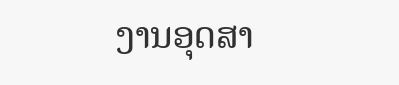ງານອຸດສາ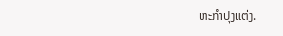ຫະກໍາປຸງແຕ່ງ.